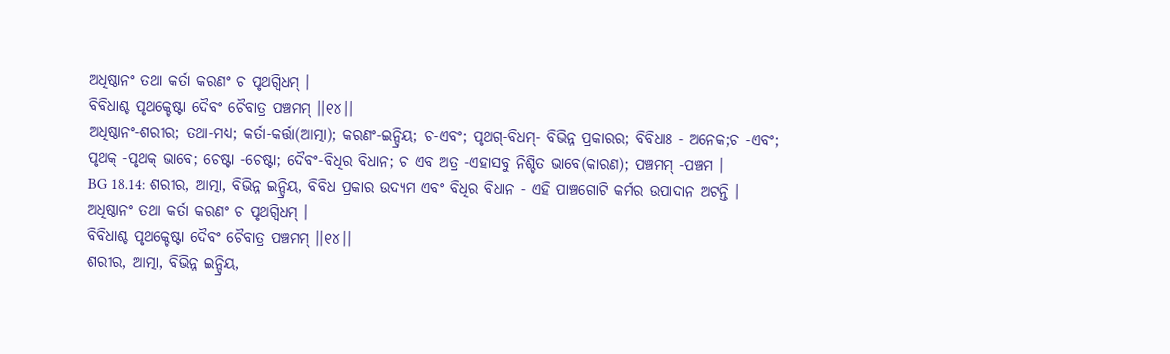ଅଧିଷ୍ଠାନଂ ତଥା କର୍ତା କରଣଂ ଚ ପୃଥଗ୍ବିଧମ୍ ।
ବିବିଧାଶ୍ଚ ପୃଥକ୍ଚେଷ୍ଟା ଦୈବଂ ଚୈବାତ୍ର ପଞ୍ଚମମ୍ ।।୧୪।।
ଅଧିଷ୍ଠାନଂ-ଶରୀର; ତଥା-ମଧ୍ୟ; କର୍ତା-କର୍ତ୍ତା(ଆତ୍ମା); କରଣଂ-ଇନ୍ଦ୍ରିୟ; ଚ-ଏବଂ; ପୃଥଗ୍-ବିଧମ୍- ବିଭିନ୍ନ ପ୍ରକାରର; ବିବିଧାଃ - ଅନେକ;ଚ -ଏବଂ; ପୃଥକ୍ -ପୃଥକ୍ ଭାବେ; ଚେଷ୍ଟା -ଚେଷ୍ଟା; ଦୈବଂ-ବିଧିର ବିଧାନ; ଚ ଏବ ଅତ୍ର -ଏହାସବୁ ନିଶ୍ଚିତ ଭାବେ(କାରଣ); ପଞ୍ଚମମ୍ -ପଞ୍ଚମ ।
BG 18.14: ଶରୀର, ଆତ୍ମା, ବିଭିନ୍ନ ଇନ୍ଦ୍ରିୟ, ବିବିଧ ପ୍ରକାର ଉଦ୍ୟମ ଏବଂ ବିଧିର ବିଧାନ - ଏହି ପାଞ୍ଚଗୋଟି କର୍ମର ଉପାଦାନ ଅଟନ୍ତି ।
ଅଧିଷ୍ଠାନଂ ତଥା କର୍ତା କରଣଂ ଚ ପୃଥଗ୍ବିଧମ୍ ।
ବିବିଧାଶ୍ଚ ପୃଥକ୍ଚେଷ୍ଟା ଦୈବଂ ଚୈବାତ୍ର ପଞ୍ଚମମ୍ ।।୧୪।।
ଶରୀର, ଆତ୍ମା, ବିଭିନ୍ନ ଇନ୍ଦ୍ରିୟ,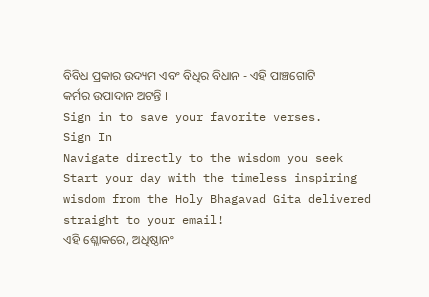ବିବିଧ ପ୍ରକାର ଉଦ୍ୟମ ଏବଂ ବିଧିର ବିଧାନ - ଏହି ପାଞ୍ଚଗୋଟି କର୍ମର ଉପାଦାନ ଅଟନ୍ତି ।
Sign in to save your favorite verses.
Sign In
Navigate directly to the wisdom you seek
Start your day with the timeless inspiring wisdom from the Holy Bhagavad Gita delivered straight to your email!
ଏହି ଶ୍ଳୋକରେ, ଅଧିଷ୍ଠାନଂ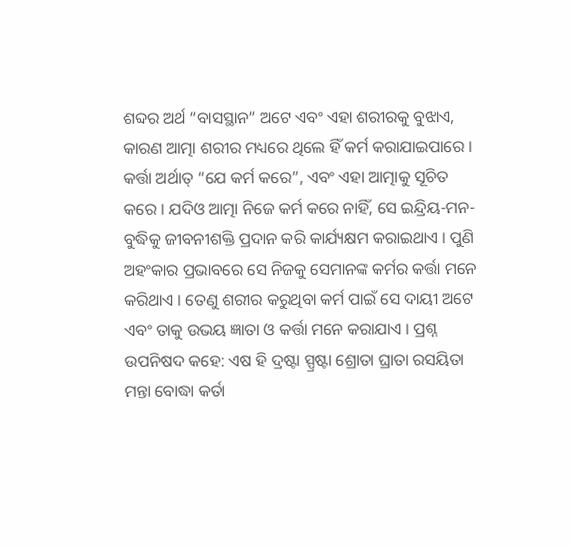ଶବ୍ଦର ଅର୍ଥ “ବାସସ୍ଥାନ” ଅଟେ ଏବଂ ଏହା ଶରୀରକୁ ବୁଝାଏ, କାରଣ ଆତ୍ମା ଶରୀର ମଧ୍ୟରେ ଥିଲେ ହିଁ କର୍ମ କରାଯାଇପାରେ । କର୍ତ୍ତା ଅର୍ଥାତ୍ “ଯେ କର୍ମ କରେ”, ଏବଂ ଏହା ଆତ୍ମାକୁ ସୂଚିତ କରେ । ଯଦିଓ ଆତ୍ମା ନିଜେ କର୍ମ କରେ ନାହିଁ, ସେ ଇନ୍ଦ୍ରିୟ-ମନ-ବୁଦ୍ଧିକୁ ଜୀବନୀଶକ୍ତି ପ୍ରଦାନ କରି କାର୍ଯ୍ୟକ୍ଷମ କରାଇଥାଏ । ପୁଣି ଅହଂକାର ପ୍ରଭାବରେ ସେ ନିଜକୁ ସେମାନଙ୍କ କର୍ମର କର୍ତ୍ତା ମନେ କରିଥାଏ । ତେଣୁ ଶରୀର କରୁଥିବା କର୍ମ ପାଇଁ ସେ ଦାୟୀ ଅଟେ ଏବଂ ତାକୁ ଉଭୟ ଜ୍ଞାତା ଓ କର୍ତ୍ତା ମନେ କରାଯାଏ । ପ୍ରଶ୍ନ ଉପନିଷଦ କହେ: ଏଷ ହି ଦ୍ରଷ୍ଟା ସ୍ପ୍ରଷ୍ଟା ଶ୍ରୋତା ଘ୍ରାତା ରସୟିତା ମନ୍ତା ବୋଦ୍ଧା କର୍ତା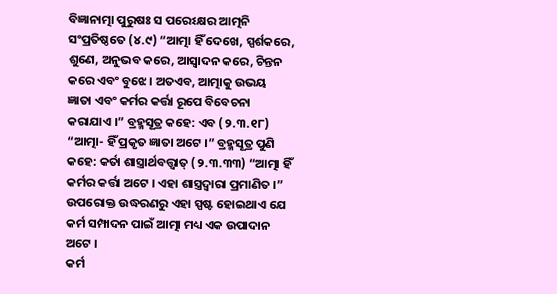ବିଜ୍ଞାନାତ୍ମା ପୁରୁଷଃ ସ ପରେଽକ୍ଷର ଆତ୍ମନି ସଂପ୍ରତିଷ୍ଠତେ (୪.୯) “ଆତ୍ମା ହିଁ ଦେଖେ, ସ୍ପର୍ଶକରେ, ଶୁଣେ, ଅନୁଭବ କରେ, ଆସ୍ୱାଦନ କରେ, ଚିନ୍ତନ କରେ ଏବଂ ବୁଝେ । ଅତଏବ, ଆତ୍ମାକୁ ଉଭୟ ଜ୍ଞାତା ଏବଂ କର୍ମର କର୍ତ୍ତା ରୂପେ ବିବେଚନା କରାଯାଏ ।” ବ୍ରହ୍ମସୂତ୍ର କହେ: ଏବ (୨.୩.୧୮) “ଆତ୍ମା- ହିଁ ପ୍ରକୃତ ଜ୍ଞାତା ଅଟେ ।” ବ୍ରହ୍ମସୂତ୍ର ପୁଣି କହେ: କର୍ତା ଶାସ୍ତ୍ରାର୍ଥବତ୍ତ୍ୱାତ୍ (୨.୩.୩୩) “ଆତ୍ମା ହିଁ କର୍ମର କର୍ତ୍ତା ଅଟେ । ଏହା ଶାସ୍ତ୍ରଦ୍ୱାରା ପ୍ରମାଣିତ ।” ଉପରୋକ୍ତ ଉଦ୍ଧରଣରୁ ଏହା ସ୍ପଷ୍ଟ ହୋଇଥାଏ ଯେ କର୍ମ ସମ୍ପାଦନ ପାଇଁ ଆତ୍ମା ମଧ୍ୟ ଏକ ଉପାଦାନ ଅଟେ ।
କର୍ମ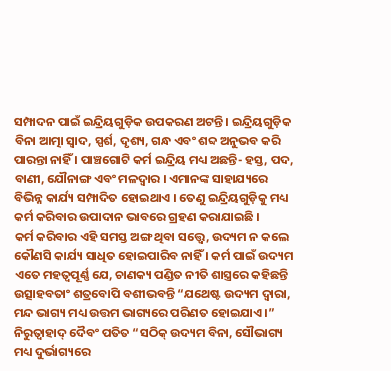ସମ୍ପାଦନ ପାଇଁ ଇନ୍ଦ୍ରିୟଗୁଡ଼ିକ ଉପକରଣ ଅଟନ୍ତି । ଇନ୍ଦ୍ରିୟଗୁଡ଼ିକ ବିନା ଆତ୍ମା ସ୍ୱାଦ, ସ୍ପର୍ଶ, ଦୃଶ୍ୟ, ଗନ୍ଧ ଏବଂ ଶବ୍ଦ ଅନୁଭବ କରି ପାରନ୍ତା ନାହିଁ । ପାଞ୍ଚଗୋଟି କର୍ମ ଇନ୍ଦ୍ରିୟ ମଧ୍ୟ ଅଛନ୍ତି- ହସ୍ତ, ପଦ, ବାଣୀ, ଯୌନାଙ୍ଗ ଏବଂ ମଳଦ୍ୱାର । ଏମାନଙ୍କ ସାହାଯ୍ୟରେ ବିଭିନ୍ନ କାର୍ଯ୍ୟ ସମ୍ପାଦିତ ହୋଇଥାଏ । ତେଣୁ ଇନ୍ଦ୍ରିୟଗୁଡ଼ିକୁ ମଧ୍ୟ କର୍ମ କରିବାର ଉପାଦାନ ଭାବରେ ଗ୍ରହଣ କରାଯାଇଛି ।
କର୍ମ କରିବାର ଏହି ସମସ୍ତ ଅଙ୍ଗ ଥିବା ସତ୍ତ୍ୱେ, ଉଦ୍ୟମ ନ କଲେ କୌଣସି କାର୍ଯ୍ୟ ସାଧିତ ହୋଇପାରିବ ନାହିଁ । କର୍ମ ପାଇଁ ଉଦ୍ୟମ ଏତେ ମହତ୍ୱପୂର୍ଣ୍ଣ ଯେ, ଚାଣକ୍ୟ ପଣ୍ଡିତ ନୀତି ଶାସ୍ତ୍ରରେ କହିଛନ୍ତି ଉତ୍ସାହବତାଂ ଶତ୍ରବୋପି ବଶୀଭବନ୍ତି “ଯଥେଷ୍ଟ ଉଦ୍ୟମ ଦ୍ୱାରା, ମନ୍ଦ ଭାଗ୍ୟ ମଧ୍ୟ ଉତ୍ତମ ଭାଗ୍ୟରେ ପରିଣତ ହୋଇଯାଏ ।” ନିରୁତ୍ୱାହାଦ୍ ଦୈବଂ ପତିତ “ସଠିକ୍ ଉଦ୍ୟମ ବିନା, ସୌଭାଗ୍ୟ ମଧ୍ୟ ଦୁର୍ଭାଗ୍ୟରେ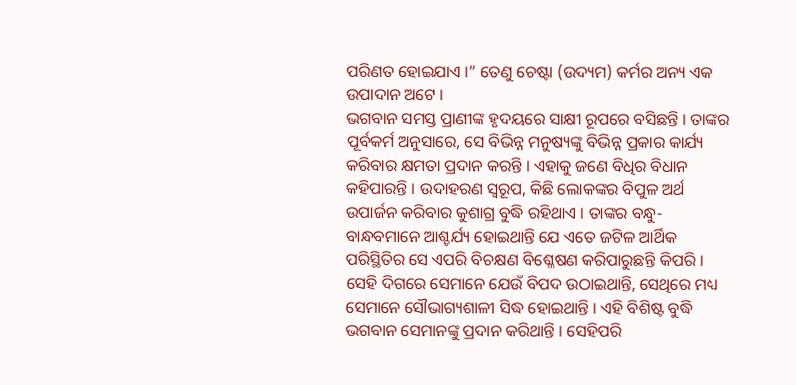ପରିଣତ ହୋଇଯାଏ ।” ତେଣୁ ଚେଷ୍ଟା (ଉଦ୍ୟମ) କର୍ମର ଅନ୍ୟ ଏକ ଉପାଦାନ ଅଟେ ।
ଭଗବାନ ସମସ୍ତ ପ୍ରାଣୀଙ୍କ ହୃଦୟରେ ସାକ୍ଷୀ ରୂପରେ ବସିଛନ୍ତି । ତାଙ୍କର ପୂର୍ବକର୍ମ ଅନୁସାରେ, ସେ ବିଭିନ୍ନ ମନୁଷ୍ୟଙ୍କୁ ବିଭିନ୍ନ ପ୍ରକାର କାର୍ଯ୍ୟ କରିବାର କ୍ଷମତା ପ୍ରଦାନ କରନ୍ତି । ଏହାକୁ ଜଣେ ବିଧିର ବିଧାନ କହିପାରନ୍ତି । ଉଦାହରଣ ସ୍ୱରୂପ, କିଛି ଲୋକଙ୍କର ବିପୁଳ ଅର୍ଥ ଉପାର୍ଜନ କରିବାର କୁଶାଗ୍ର ବୁଦ୍ଧି ରହିଥାଏ । ତାଙ୍କର ବନ୍ଧୁ-ବାନ୍ଧବମାନେ ଆଶ୍ଚର୍ଯ୍ୟ ହୋଇଥାନ୍ତି ଯେ ଏତେ ଜଟିଳ ଆର୍ଥିକ ପରିସ୍ଥିତିର ସେ ଏପରି ବିଚକ୍ଷଣ ବିଶ୍ଳେଷଣ କରିପାରୁଛନ୍ତି କିପରି । ସେହି ଦିଗରେ ସେମାନେ ଯେଉଁ ବିପଦ ଉଠାଇଥାନ୍ତି, ସେଥିରେ ମଧ୍ୟ ସେମାନେ ସୌଭାଗ୍ୟଶାଳୀ ସିଦ୍ଧ ହୋଇଥାନ୍ତି । ଏହି ବିଶିଷ୍ଟ ବୁଦ୍ଧି ଭଗବାନ ସେମାନଙ୍କୁ ପ୍ରଦାନ କରିଥାନ୍ତି । ସେହିପରି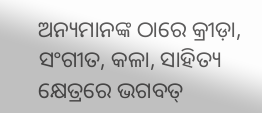ଅନ୍ୟମାନଙ୍କ ଠାରେ କ୍ରୀଡ଼ା, ସଂଗୀତ, କଳା, ସାହିତ୍ୟ କ୍ଷେତ୍ରରେ ଭଗବତ୍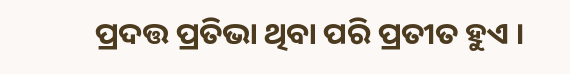ପ୍ରଦତ୍ତ ପ୍ରତିଭା ଥିବା ପରି ପ୍ରତୀତ ହୁଏ ।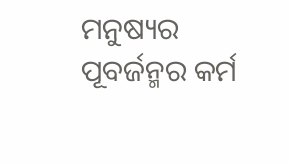ମନୁଷ୍ୟର ପୂବର୍ଜନ୍ମର କର୍ମ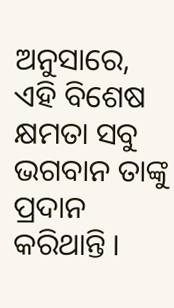ଅନୁସାରେ, ଏହି ବିଶେଷ କ୍ଷମତା ସବୁ ଭଗବାନ ତାଙ୍କୁ ପ୍ରଦାନ କରିଥାନ୍ତି ।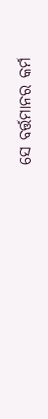ସେ ବର୍ତ୍ତମାନର କର୍ମ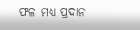ଫଳ ମଧ୍ୟ ପ୍ରଦାନ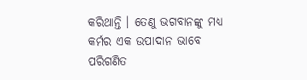କରିଥାନ୍ତି । ତେଣୁ ଭଗବାନଙ୍କୁ ମଧ୍ୟ କର୍ମର ଏକ ଉପାଦାନ ଭାବେ ପରିଗଣିତ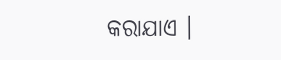କରାଯାଏ ।